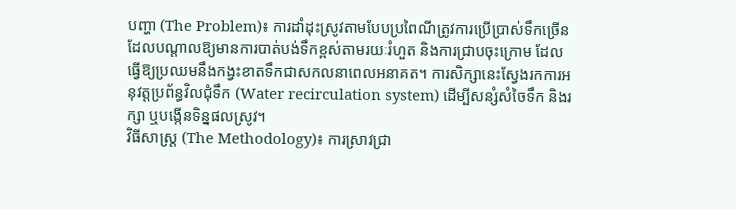បញ្ហា (The Problem)៖ ការដាំដុះស្រូវតាមបែបប្រពៃណីត្រូវការប្រើប្រាស់ទឹកច្រើន ដែលបណ្តាលឱ្យមានការបាត់បង់ទឹកខ្ពស់តាមរយៈរំហួត និងការជ្រាបចុះក្រោម ដែលធ្វើឱ្យប្រឈមនឹងកង្វះខាតទឹកជាសកលនាពេលអនាគត។ ការសិក្សានេះស្វែងរកការអនុវត្តប្រព័ន្ធវិលជុំទឹក (Water recirculation system) ដើម្បីសន្សំសំចៃទឹក និងរក្សា ឬបង្កើនទិន្នផលស្រូវ។
វិធីសាស្ត្រ (The Methodology)៖ ការស្រាវជ្រា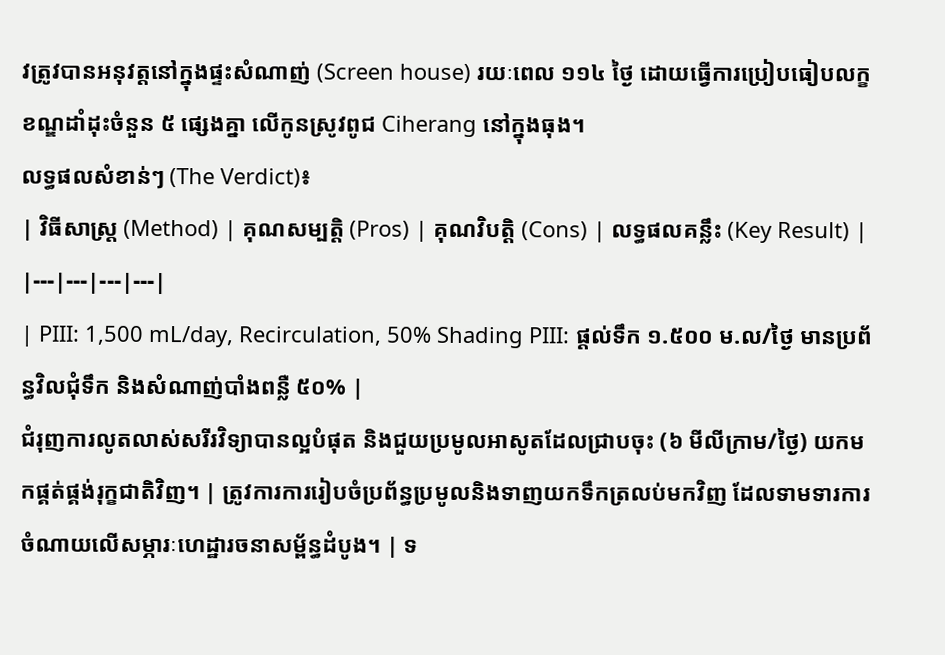វត្រូវបានអនុវត្តនៅក្នុងផ្ទះសំណាញ់ (Screen house) រយៈពេល ១១៤ ថ្ងៃ ដោយធ្វើការប្រៀបធៀបលក្ខខណ្ឌដាំដុះចំនួន ៥ ផ្សេងគ្នា លើកូនស្រូវពូជ Ciherang នៅក្នុងធុង។
លទ្ធផលសំខាន់ៗ (The Verdict)៖
| វិធីសាស្ត្រ (Method) | គុណសម្បត្តិ (Pros) | គុណវិបត្តិ (Cons) | លទ្ធផលគន្លឹះ (Key Result) |
|---|---|---|---|
| PIII: 1,500 mL/day, Recirculation, 50% Shading PIII: ផ្តល់ទឹក ១.៥០០ ម.ល/ថ្ងៃ មានប្រព័ន្ធវិលជុំទឹក និងសំណាញ់បាំងពន្លឺ ៥០% |
ជំរុញការលូតលាស់សរីរវិទ្យាបានល្អបំផុត និងជួយប្រមូលអាសូតដែលជ្រាបចុះ (៦ មីលីក្រាម/ថ្ងៃ) យកមកផ្គត់ផ្គង់រុក្ខជាតិវិញ។ | ត្រូវការការរៀបចំប្រព័ន្ធប្រមូលនិងទាញយកទឹកត្រលប់មកវិញ ដែលទាមទារការចំណាយលើសម្ភារៈហេដ្ឋារចនាសម្ព័ន្ធដំបូង។ | ទ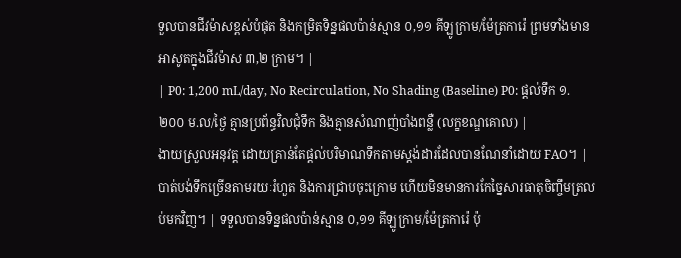ទួលបានជីវម៉ាសខ្ពស់បំផុត និងកម្រិតទិន្នផលប៉ាន់ស្មាន ០,១១ គីឡូក្រាម/ម៉ែត្រការ៉េ ព្រមទាំងមានអាសូតក្នុងជីវម៉ាស ៣,២ ក្រាម។ |
| P0: 1,200 mL/day, No Recirculation, No Shading (Baseline) P0: ផ្តល់ទឹក ១.២០០ ម.ល/ថ្ងៃ គ្មានប្រព័ន្ធវិលជុំទឹក និងគ្មានសំណាញ់បាំងពន្លឺ (លក្ខខណ្ឌគោល) |
ងាយស្រួលអនុវត្ត ដោយគ្រាន់តែផ្តល់បរិមាណទឹកតាមស្តង់ដារដែលបានណែនាំដោយ FAO។ | បាត់បង់ទឹកច្រើនតាមរយៈរំហួត និងការជ្រាបចុះក្រោម ហើយមិនមានការកែច្នៃសារធាតុចិញ្ចឹមត្រលប់មកវិញ។ | ទទួលបានទិន្នផលប៉ាន់ស្មាន ០,១១ គីឡូក្រាម/ម៉ែត្រការ៉េ ប៉ុ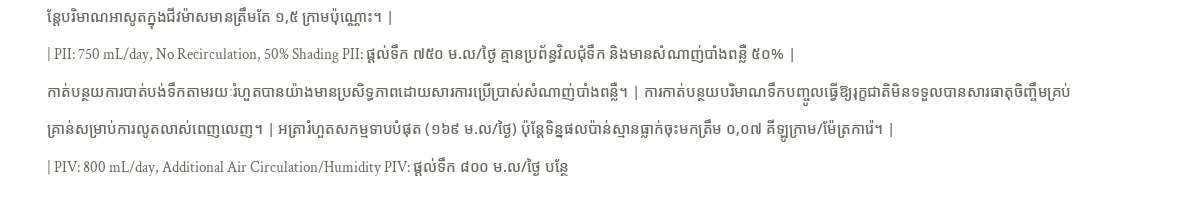ន្តែបរិមាណអាសូតក្នុងជីវម៉ាសមានត្រឹមតែ ១,៥ ក្រាមប៉ុណ្ណោះ។ |
| PII: 750 mL/day, No Recirculation, 50% Shading PII: ផ្តល់ទឹក ៧៥០ ម.ល/ថ្ងៃ គ្មានប្រព័ន្ធវិលជុំទឹក និងមានសំណាញ់បាំងពន្លឺ ៥០% |
កាត់បន្ថយការបាត់បង់ទឹកតាមរយៈរំហួតបានយ៉ាងមានប្រសិទ្ធភាពដោយសារការប្រើប្រាស់សំណាញ់បាំងពន្លឺ។ | ការកាត់បន្ថយបរិមាណទឹកបញ្ចូលធ្វើឱ្យរុក្ខជាតិមិនទទួលបានសារធាតុចិញ្ចឹមគ្រប់គ្រាន់សម្រាប់ការលូតលាស់ពេញលេញ។ | អត្រារំហួតសកម្មទាបបំផុត (១៦៩ ម.ល/ថ្ងៃ) ប៉ុន្តែទិន្នផលប៉ាន់ស្មានធ្លាក់ចុះមកត្រឹម ០,០៧ គីឡូក្រាម/ម៉ែត្រការ៉េ។ |
| PIV: 800 mL/day, Additional Air Circulation/Humidity PIV: ផ្តល់ទឹក ៨០០ ម.ល/ថ្ងៃ បន្ថែ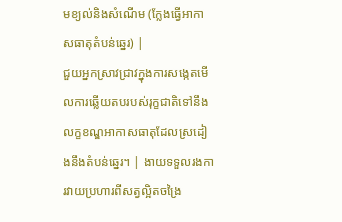មខ្យល់និងសំណើម (ក្លែងធ្វើអាកាសធាតុតំបន់ឆ្នេរ) |
ជួយអ្នកស្រាវជ្រាវក្នុងការសង្កេតមើលការឆ្លើយតបរបស់រុក្ខជាតិទៅនឹងលក្ខខណ្ឌអាកាសធាតុដែលស្រដៀងនឹងតំបន់ឆ្នេរ។ | ងាយទទួលរងការវាយប្រហារពីសត្វល្អិតចង្រៃ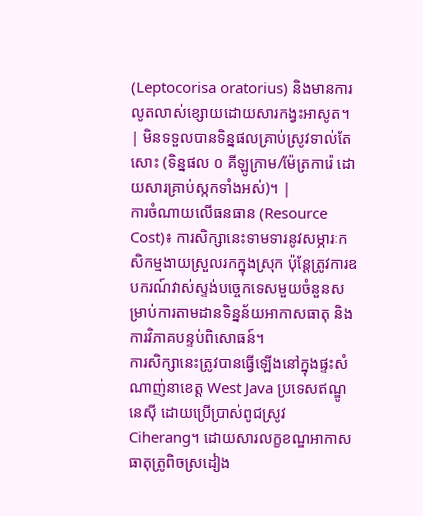(Leptocorisa oratorius) និងមានការលូតលាស់ខ្សោយដោយសារកង្វះអាសូត។ | មិនទទួលបានទិន្នផលគ្រាប់ស្រូវទាល់តែសោះ (ទិន្នផល ០ គីឡូក្រាម/ម៉ែត្រការ៉េ ដោយសារគ្រាប់ស្កកទាំងអស់)។ |
ការចំណាយលើធនធាន (Resource Cost)៖ ការសិក្សានេះទាមទារនូវសម្ភារៈកសិកម្មងាយស្រួលរកក្នុងស្រុក ប៉ុន្តែត្រូវការឧបករណ៍វាស់ស្ទង់បច្ចេកទេសមួយចំនួនសម្រាប់ការតាមដានទិន្នន័យអាកាសធាតុ និងការវិភាគបន្ទប់ពិសោធន៍។
ការសិក្សានេះត្រូវបានធ្វើឡើងនៅក្នុងផ្ទះសំណាញ់នាខេត្ត West Java ប្រទេសឥណ្ឌូនេស៊ី ដោយប្រើប្រាស់ពូជស្រូវ Ciherang។ ដោយសារលក្ខខណ្ឌអាកាសធាតុត្រូពិចស្រដៀង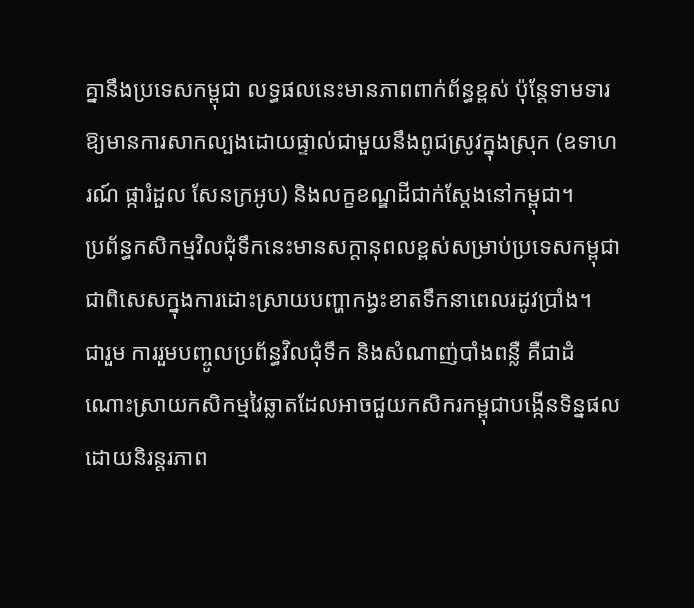គ្នានឹងប្រទេសកម្ពុជា លទ្ធផលនេះមានភាពពាក់ព័ន្ធខ្ពស់ ប៉ុន្តែទាមទារឱ្យមានការសាកល្បងដោយផ្ទាល់ជាមួយនឹងពូជស្រូវក្នុងស្រុក (ឧទាហរណ៍ ផ្ការំដួល សែនក្រអូប) និងលក្ខខណ្ឌដីជាក់ស្តែងនៅកម្ពុជា។
ប្រព័ន្ធកសិកម្មវិលជុំទឹកនេះមានសក្តានុពលខ្ពស់សម្រាប់ប្រទេសកម្ពុជា ជាពិសេសក្នុងការដោះស្រាយបញ្ហាកង្វះខាតទឹកនាពេលរដូវប្រាំង។
ជារួម ការរួមបញ្ចូលប្រព័ន្ធវិលជុំទឹក និងសំណាញ់បាំងពន្លឺ គឺជាដំណោះស្រាយកសិកម្មវៃឆ្លាតដែលអាចជួយកសិករកម្ពុជាបង្កើនទិន្នផលដោយនិរន្តរភាព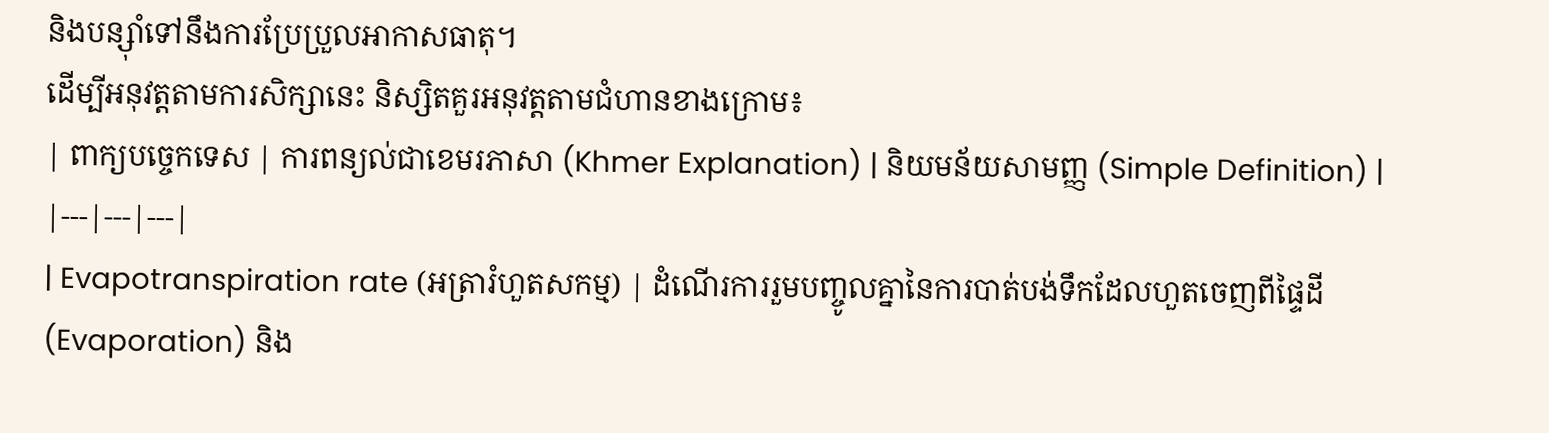និងបន្ស៊ាំទៅនឹងការប្រែប្រួលអាកាសធាតុ។
ដើម្បីអនុវត្តតាមការសិក្សានេះ និស្សិតគួរអនុវត្តតាមជំហានខាងក្រោម៖
| ពាក្យបច្ចេកទេស | ការពន្យល់ជាខេមរភាសា (Khmer Explanation) | និយមន័យសាមញ្ញ (Simple Definition) |
|---|---|---|
| Evapotranspiration rate (អត្រារំហួតសកម្ម) | ដំណើរការរួមបញ្ចូលគ្នានៃការបាត់បង់ទឹកដែលហួតចេញពីផ្ទៃដី (Evaporation) និង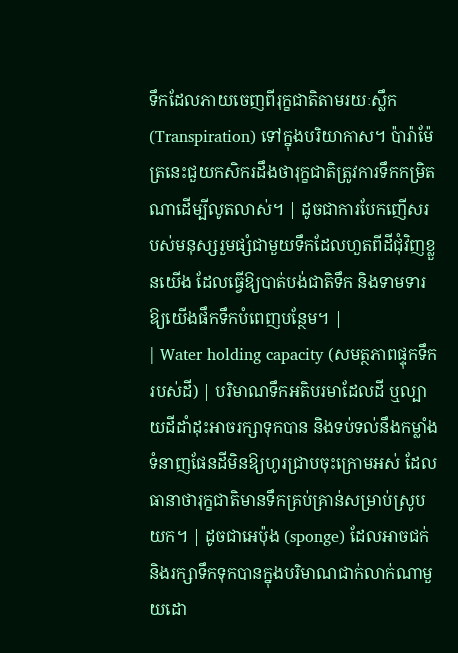ទឹកដែលភាយចេញពីរុក្ខជាតិតាមរយៈស្លឹក (Transpiration) ទៅក្នុងបរិយាកាស។ ប៉ារ៉ាម៉ែត្រនេះជួយកសិករដឹងថារុក្ខជាតិត្រូវការទឹកកម្រិតណាដើម្បីលូតលាស់។ | ដូចជាការបែកញើសរបស់មនុស្សរួមផ្សំជាមួយទឹកដែលហួតពីដីជុំវិញខ្លួនយើង ដែលធ្វើឱ្យបាត់បង់ជាតិទឹក និងទាមទារឱ្យយើងផឹកទឹកបំពេញបន្ថែម។ |
| Water holding capacity (សមត្ថភាពផ្ទុកទឹករបស់ដី) | បរិមាណទឹកអតិបរមាដែលដី ឬល្បាយដីដាំដុះអាចរក្សាទុកបាន និងទប់ទល់នឹងកម្លាំងទំនាញផែនដីមិនឱ្យហូរជ្រាបចុះក្រោមអស់ ដែលធានាថារុក្ខជាតិមានទឹកគ្រប់គ្រាន់សម្រាប់ស្រូបយក។ | ដូចជាអេប៉ុង (sponge) ដែលអាចជក់និងរក្សាទឹកទុកបានក្នុងបរិមាណជាក់លាក់ណាមួយដោ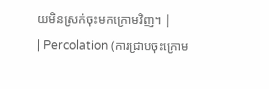យមិនស្រក់ចុះមកក្រោមវិញ។ |
| Percolation (ការជ្រាបចុះក្រោម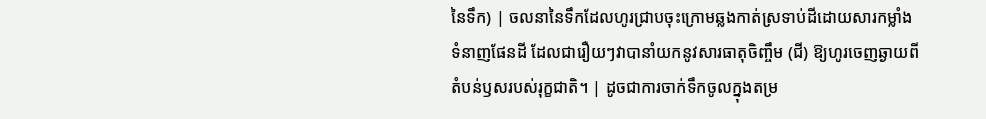នៃទឹក) | ចលនានៃទឹកដែលហូរជ្រាបចុះក្រោមឆ្លងកាត់ស្រទាប់ដីដោយសារកម្លាំងទំនាញផែនដី ដែលជារឿយៗវាបានាំយកនូវសារធាតុចិញ្ចឹម (ជី) ឱ្យហូរចេញឆ្ងាយពីតំបន់ឫសរបស់រុក្ខជាតិ។ | ដូចជាការចាក់ទឹកចូលក្នុងតម្រ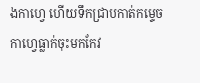ងកាហ្វេ ហើយទឹកជ្រាបកាត់កម្ទេចកាហ្វេធ្លាក់ចុះមកកែវ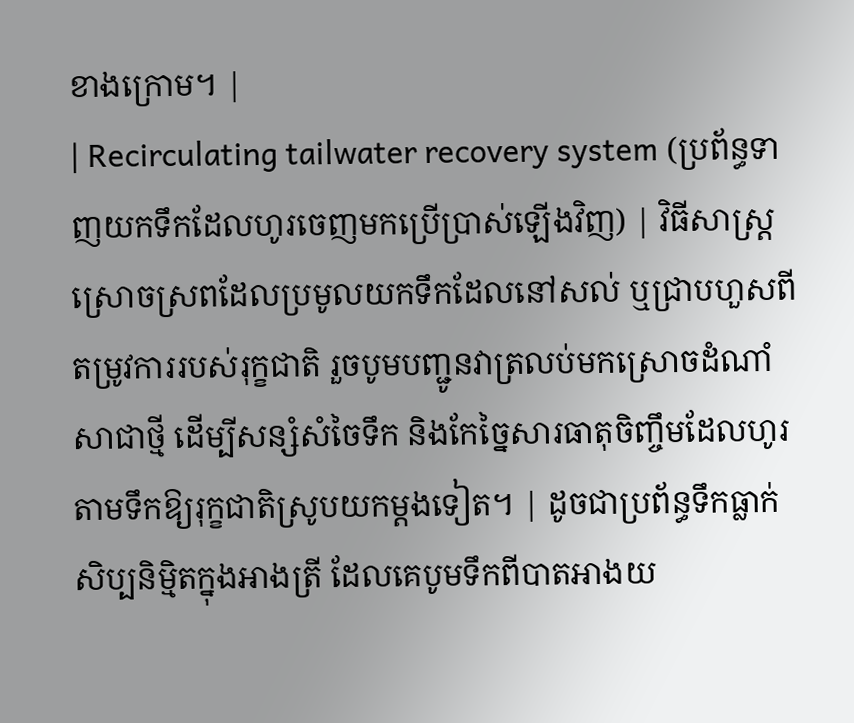ខាងក្រោម។ |
| Recirculating tailwater recovery system (ប្រព័ន្ធទាញយកទឹកដែលហូរចេញមកប្រើប្រាស់ឡើងវិញ) | វិធីសាស្ត្រស្រោចស្រពដែលប្រមូលយកទឹកដែលនៅសល់ ឬជ្រាបហួសពីតម្រូវការរបស់រុក្ខជាតិ រួចបូមបញ្ជូនវាត្រលប់មកស្រោចដំណាំសាជាថ្មី ដើម្បីសន្សំសំចៃទឹក និងកែច្នៃសារធាតុចិញ្ចឹមដែលហូរតាមទឹកឱ្យរុក្ខជាតិស្រូបយកម្តងទៀត។ | ដូចជាប្រព័ន្ធទឹកធ្លាក់សិប្បនិម្មិតក្នុងអាងត្រី ដែលគេបូមទឹកពីបាតអាងយ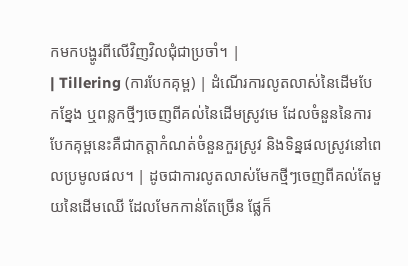កមកបង្ហូរពីលើវិញវិលជុំជាប្រចាំ។ |
| Tillering (ការបែកគុម្ព) | ដំណើរការលូតលាស់នៃដើមបែកខ្នែង ឬពន្លកថ្មីៗចេញពីគល់នៃដើមស្រូវមេ ដែលចំនួននៃការបែកគុម្ពនេះគឺជាកត្តាកំណត់ចំនួនកួរស្រូវ និងទិន្នផលស្រូវនៅពេលប្រមូលផល។ | ដូចជាការលូតលាស់មែកថ្មីៗចេញពីគល់តែមួយនៃដើមឈើ ដែលមែកកាន់តែច្រើន ផ្លែក៏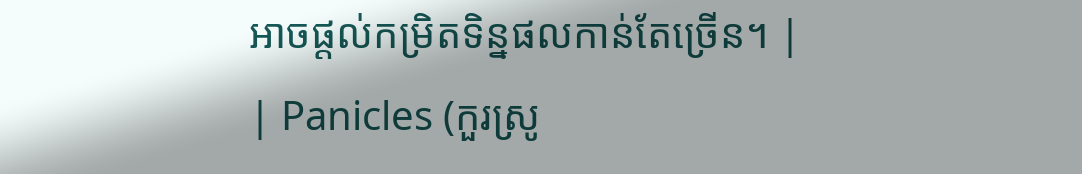អាចផ្តល់កម្រិតទិន្នផលកាន់តែច្រើន។ |
| Panicles (កួរស្រូ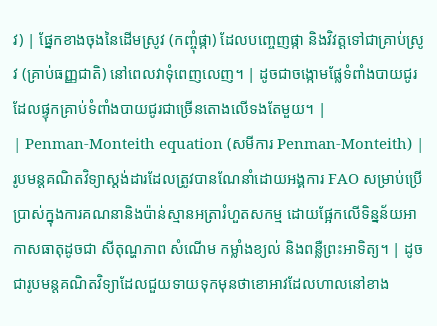វ) | ផ្នែកខាងចុងនៃដើមស្រូវ (កញ្ចុំផ្កា) ដែលបញ្ចេញផ្កា និងវិវត្តទៅជាគ្រាប់ស្រូវ (គ្រាប់ធញ្ញជាតិ) នៅពេលវាទុំពេញលេញ។ | ដូចជាចង្កោមផ្លែទំពាំងបាយជូរដែលផ្ទុកគ្រាប់ទំពាំងបាយជូរជាច្រើនតោងលើទងតែមួយ។ |
| Penman-Monteith equation (សមីការ Penman-Monteith) | រូបមន្តគណិតវិទ្យាស្តង់ដារដែលត្រូវបានណែនាំដោយអង្គការ FAO សម្រាប់ប្រើប្រាស់ក្នុងការគណនានិងប៉ាន់ស្មានអត្រារំហួតសកម្ម ដោយផ្អែកលើទិន្នន័យអាកាសធាតុដូចជា សីតុណ្ហភាព សំណើម កម្លាំងខ្យល់ និងពន្លឺព្រះអាទិត្យ។ | ដូចជារូបមន្តគណិតវិទ្យាដែលជួយទាយទុកមុនថាខោអាវដែលហាលនៅខាង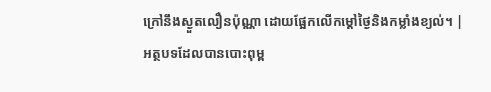ក្រៅនឹងស្ងួតលឿនប៉ុណ្ណា ដោយផ្អែកលើកម្ដៅថ្ងៃនិងកម្លាំងខ្យល់។ |
អត្ថបទដែលបានបោះពុម្ព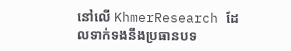នៅលើ KhmerResearch ដែលទាក់ទងនឹងប្រធានបទ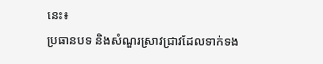នេះ៖
ប្រធានបទ និងសំណួរស្រាវជ្រាវដែលទាក់ទង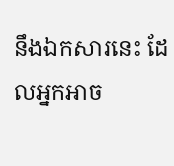នឹងឯកសារនេះ ដែលអ្នកអាច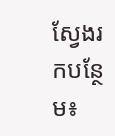ស្វែងរកបន្ថែម៖